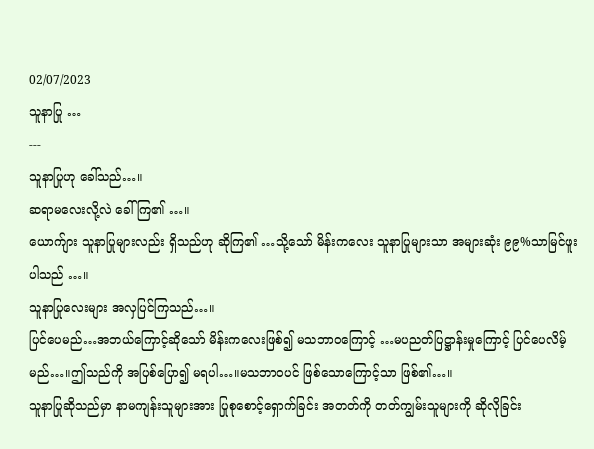02/07/2023
သူနာပြု …
---
သူနာပြုဟု ခေါ်သည်…။
ဆရာမလေးလို့လဲ ခေါ်ကြ၏ …။
ယောက်ျား သူနာပြုများလည်း ရှိသည်ဟု ဆိုကြ၏ …သို့သော် မိန်းကလေး သူနာပြုများသာ အများဆုံး ၉၉%သာမြင်ဖူးပါသည် …။
သူနာပြုလေးများ အလှပြင်ကြသည်…။
ပြင်ပေမည်…အဘယ်ကြောင့်ဆိုသော် မိန်းကလေးဖြစ်၍ မသဘာဝကြောင့် …မပညတ်ပြဋ္ဌာန်းမှုကြောင့် ပြင်ပေလိမ့်မည်…။ဤသည်ကို အပြစ်ပြော၍ မရပါ…။မသဘာဝပင် ဖြစ်သောကြောင့်သာ ဖြစ်၏…။
သူနာပြုဆိုသည်မှာ နာမကျန်းသူများအား ပြုစုစောင့်ရှောက်ခြင်း အတတ်ကို တတ်ကျွမ်းသူများကို ဆိုလိုခြင်း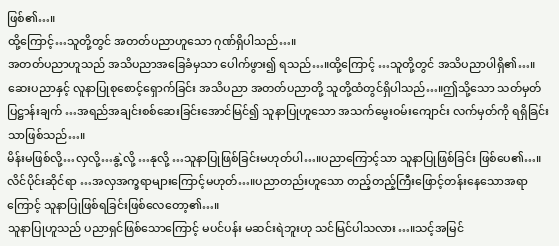ဖြစ်၏…။
ထို့ကြောင့်…သူတို့တွင် အတတ်ပညာဟူသော ဂုဏ်ရှိပါသည်…။
အတတ်ပညာဟူသည် အသိပညာအခြေခံမှသာ ပေါက်ဖွား၍ ရသည်…။ထို့ကြောင့် …သူတို့တွင် အသိပညာပါရှိ၏…။ဆေးပညာနှင့် လူနာပြုစုစောင့်ရှောက်ခြင်း အသိပညာ အတတ်ပညာတို့ သူတို့ထံတွင်ရှိပါသည်…။ဤသို့သော သတ်မှတ် ပြဋ္ဌာန်းချက် …အရည်အချင်းစစ်ဆေးခြင်းအောင်မြင်၍ သူနာပြုဟူသော အသက်မွေးဝမ်းကျောင်း လက်မှတ်ကို ရရှိခြင်းသာဖြစ်သည်…။
မိန်းမဖြစ်လို့…လှလို့…နွဲ့လို့ …နုလို့ …သူနာပြုဖြစ်ခြင်းမဟုတ်ပါ…။ပညာကြောင့်သာ သူနာပြုဖြစ်ခြင်း ဖြစ်ပေ၏…။
လိင်ပိုင်းဆိုင်ရာ …အလှအက္ခရာများကြောင့်မဟုတ်…။ပညာတည်းဟူသော တည့်တည့်ကြီးဖြောင့်တန်းနေသောအရာကြောင့် သူနာပြုဖြစ်ရခြင်းဖြစ်လေတော့၏…။
သူနာပြုဟူသည် ပညာရှင်ဖြစ်သောကြောင့် မပင်ပန်း မဆင်းရဲဘူးဟု သင်မြင်ပါသလား…။သင့်အမြင်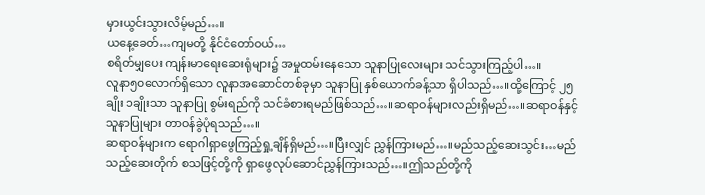မှားယွင်းသွားလိမ့်မည်…။
ယနေ့ခေတ်…ကျမတို့ နိုင်ငံတော်ဝယ်…
စရိတ်မျှပေး ကျန်းမာရေးဆေးရုံများ၌ အမှုထမ်းနေသော သူနာပြုလေးများ သင်သွားကြည့်ပါ…။
လူနာ၅၀လောက်ရှိသော လူနာအဆောင်တစ်ခုမှာ သူနာပြု နှစ်ယောက်ခန့်သာ ရှိပါသည်…။ထို့ကြောင့် ၂၅ချိုး ၁ချိုးသာ သူနာပြု စွမ်းရည်ကို သင်ခံစားရမည်ဖြစ်သည်…။ဆရာဝန်များလည်းရှိမည်…။ဆရာဝန်နှင့် သူနာပြုများ တာဝန်ခွဲပုံရသည်…။
ဆရာဝန်များက ရောဂါရှာဖွေကြည့်ရှု့ချိန်ရှိမည်…။ပြီးလျှင် ညွှန်ကြားမည်…။မည်သည့်ဆေးသွင်း…မည်သည့်ဆေးတိုက် စသဖြင့်တို့ကို ရှာဖွေလုပ်ဆောင်ညွှန်ကြားသည်…။ဤသည်တို့ကို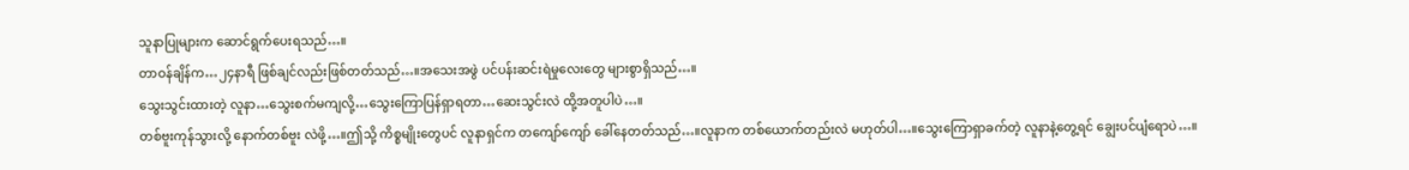သူနာပြုများက ဆောင်ရွက်ပေးရသည်…။
တာဝန်ချိန်က…၂၄နာရီ ဖြစ်ချင်လည်းဖြစ်တတ်သည်…။အသေးအဖွဲ ပင်ပန်းဆင်းရဲမှုလေးတွေ များစွာရှိသည်…။
သွေးသွင်းထားတဲ့ လူနာ…သွေးစက်မကျလို့…သွေးကြောပြန်ရှာရတာ…ဆေးသွင်းလဲ ထို့အတူပါပဲ…။
တစ်ဗူးကုန်သွားလို့ နောက်တစ်ဗူး လဲဖို့…။ဤသို့ ကိစ္စမျိုးတွေပင် လူနာရှင်က တကျော်ကျော် ခေါ်နေတတ်သည်…။လူနာက တစ်ယောက်တည်းလဲ မဟုတ်ပါ…။သွေးကြောရှာခက်တဲ့ လူနာနဲ့တွေ့ရင် ချွေးပင်ပျံရောပဲ…။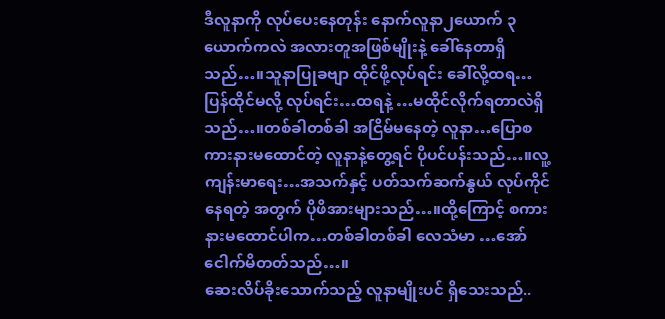ဒီလူနာကို လုပ်ပေးနေတုန်း နောက်လူနာ၂ယောက် ၃ယောက်ကလဲ အလားတူအဖြစ်မျိုးနဲ့ ခေါ်နေတာရှိသည်…။သူနာပြုခဗျာ ထိုင်ဖို့လုပ်ရင်း ခေါ်လို့ထရ…ပြန်ထိုင်မလို့ လုပ်ရင်း…ထရနဲ့ …မထိုင်လိုက်ရတာလဲရှိသည်…။တစ်ခါတစ်ခါ အငြိမ်မနေတဲ့ လူနာ…ပြောစကားနားမထောင်တဲ့ လူနာနဲ့တွေ့ရင် ပိုပင်ပန်းသည်…။လူ့ကျန်းမာရေး…အသက်နှင့် ပတ်သက်ဆက်နွယ် လုပ်ကိုင်နေရတဲ့ အတွက် ပိုဖိအားများသည်…။ထို့ကြောင့် စကားနားမထောင်ပါက…တစ်ခါတစ်ခါ လေသံမာ …အော်ငေါက်မိတတ်သည်…။
ဆေးလိပ်ခိုးသောက်သည့် လူနာမျိုးပင် ရှိသေးသည်..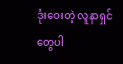ဒုံးဝေးတဲ့ လူနာရှင်တွေပါ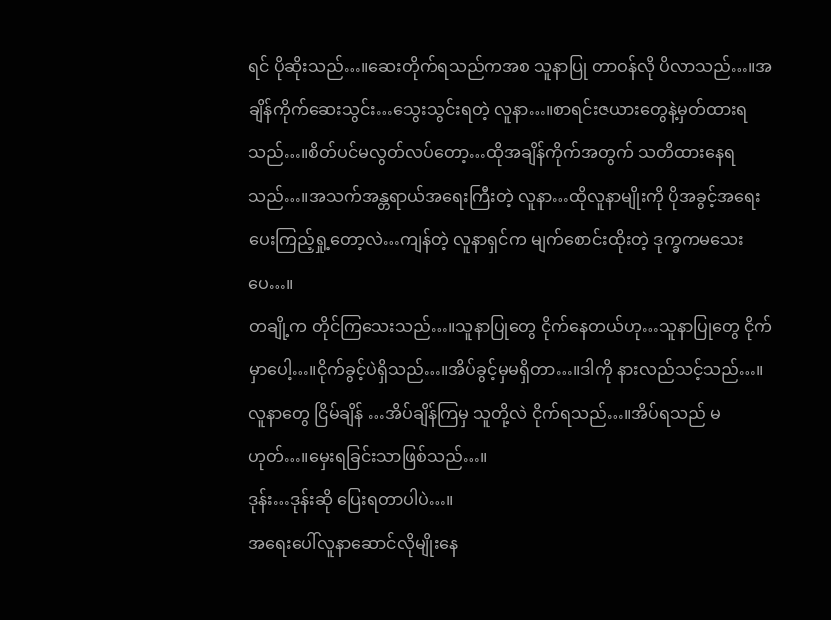ရင် ပိုဆိုးသည်…။ဆေးတိုက်ရသည်ကအစ သူနာပြု တာဝန်လို ပိလာသည်…။အချိန်ကိုက်ဆေးသွင်း…သွေးသွင်းရတဲ့ လူနာ…။စာရင်းဇယားတွေနဲ့မှတ်ထားရသည်…။စိတ်ပင်မလွတ်လပ်တော့…ထိုအချိန်ကိုက်အတွက် သတိထားနေရသည်…။အသက်အန္တရာယ်အရေးကြီးတဲ့ လူနာ…ထိုလူနာမျိုးကို ပိုအခွင့်အရေးပေးကြည့်ရှု့တော့လဲ…ကျန်တဲ့ လူနာရှင်က မျက်စောင်းထိုးတဲ့ ဒုက္ခကမသေးပေ…။
တချို့က တိုင်ကြသေးသည်…။သူနာပြုတွေ ငိုက်နေတယ်ဟု…သူနာပြုတွေ ငိုက်မှာပေါ့…။ငိုက်ခွင့်ပဲရှိသည်…။အိပ်ခွင့်မှမရှိတာ…။ဒါကို နားလည်သင့်သည်…။လူနာတွေ ငြိမ်ချိန် …အိပ်ချိန်ကြမှ သူတို့လဲ ငိုက်ရသည်…။အိပ်ရသည် မဟုတ်…။မှေးရခြင်းသာဖြစ်သည်…။
ဒုန်း…ဒုန်းဆို ပြေးရတာပါပဲ…။
အရေးပေါ်လူနာဆောင်လိုမျိုးနေ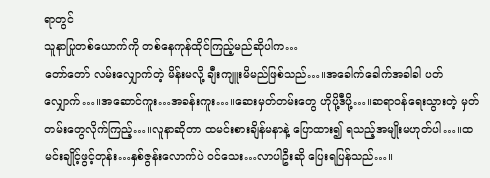ရာတွင်
သူနာပြုတစ်ယောက်ကို တစ်နေကုန်ထိုင်ကြည့်မည်ဆိုပါက…
တော်တော် လမ်းလျှောက်တဲ့ မိန်းမလို့ ချီးကျူးမိမည်ဖြစ်သည်…။အခေါက်ခေါက်အခါခါ ပတ်လျှောက်…။အဆောင်ကူး…အခန်းကူး…။ဆေးမှတ်တမ်းတွေ ဟိုပို့ဒီပို့…။ဆရာဝန်ရေးသွားတဲ့ မှတ်တမ်းတွေလိုက်ကြည့်…။လူနာဆိုတာ ထမင်းစားချိန်မနာနဲ့ ပြောထား၍ ရသည့်အမျိုးမဟုတ်ပါ…။ထမင်းချိုင့်ဖွင့်တုန်း…နှစ်ဇွန်းလောက်ပဲ ဝင်သေး…လာပါဦးဆို ပြေးရပြန်သည်…။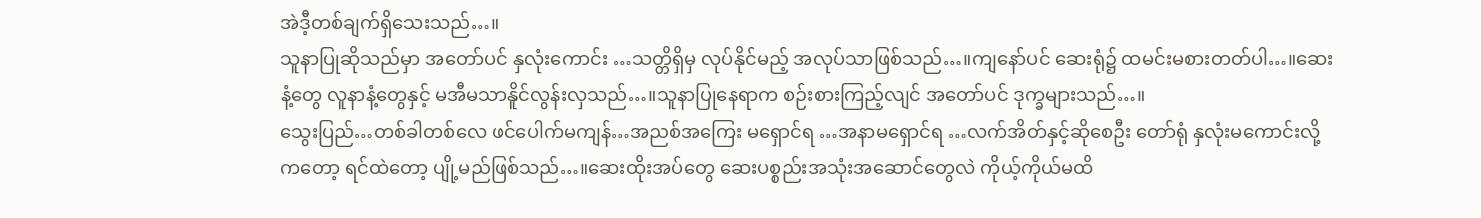အဲဒီ့တစ်ချက်ရှိသေးသည်…။
သူနာပြုဆိုသည်မှာ အတော်ပင် နှလုံးကောင်း …သတ္တိရှိမှ လုပ်နိုင်မည့် အလုပ်သာဖြစ်သည်…။ကျနော်ပင် ဆေးရုံ၌ ထမင်းမစားတတ်ပါ…။ဆေးနံ့တွေ လူနာနံ့တွေနှင့် မအီမသာနိူင်လွန်းလှသည်…။သူနာပြုနေရာက စဉ်းစားကြည့်လျင် အတော်ပင် ဒုက္ခများသည်…။
သွေးပြည်…တစ်ခါတစ်လေ ဖင်ပေါက်မကျန်…အညစ်အကြေး မရှောင်ရ …အနာမရှောင်ရ …လက်အိတ်နှင့်ဆိုစေဦး တော်ရုံ နှလုံးမကောင်းလို့ကတော့ ရင်ထဲတော့ ပျို့မည်ဖြစ်သည်…။ဆေးထိုးအပ်တွေ ဆေးပစ္စည်းအသုံးအဆောင်တွေလဲ ကိုယ့်ကိုယ်မထိ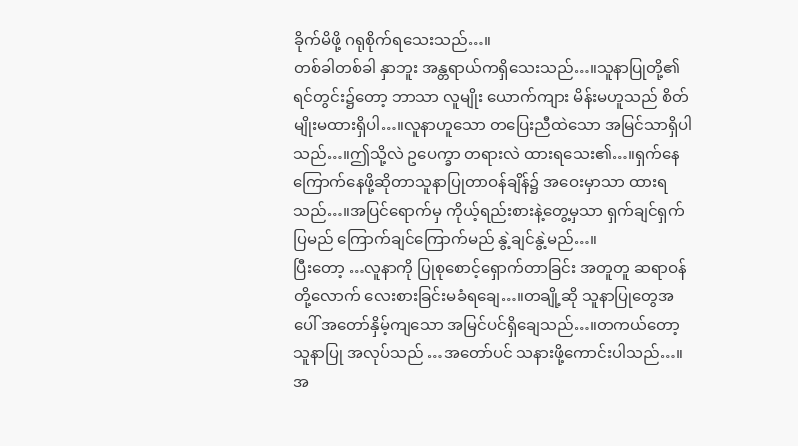ခိုက်မိဖို့ ဂရုစိုက်ရသေးသည်…။
တစ်ခါတစ်ခါ နှာဘူး အန္တရာယ်ကရှိသေးသည်…။သူနာပြုတို့၏ ရင်တွင်း၌တော့ ဘာသာ လူမျိုး ယောက်ကျား မိန်းမဟူသည် စိတ်မျိုးမထားရှိပါ…။လူနာဟူသော တပြေးညီထဲသော အမြင်သာရှိပါသည်…။ဤသို့လဲ ဥပေက္ခာ တရားလဲ ထားရသေး၏…။ရှက်နေကြောက်နေဖို့ဆိုတာသူနာပြုတာဝန်ချိန်၌ အဝေးမှာသာ ထားရသည်…။အပြင်ရောက်မှ ကိုယ့်ရည်းစားနဲ့တွေ့မှသာ ရှက်ချင်ရှက်ပြမည် ကြောက်ချင်ကြောက်မည် နွဲ့ချင်နွဲ့မည်…။
ပြီးတော့ …လူနာကို ပြုစုစောင့်ရှောက်တာခြင်း အတူတူ ဆရာဝန်တို့လောက် လေးစားခြင်းမခံရချေ…။တချို့ဆို သူနာပြုတွေအပေါ် အတော်နှိမ့်ကျသော အမြင်ပင်ရှိချေသည်…။တကယ်တော့ သူနာပြု အလုပ်သည် …အတော်ပင် သနားဖို့ကောင်းပါသည်…။အ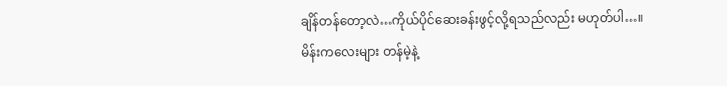ချိန်တန်တော့လဲ…ကိုယ်ပိုင်ဆေးခန်းဖွင့်လို့ရသည်လည်း မဟုတ်ပါ…။
မိန်းကလေးများ တန်မဲ့နဲ့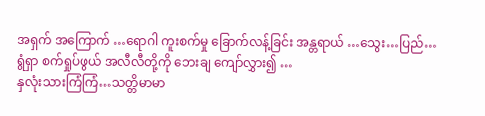အရှက် အကြောက် …ရောဂါ ကူးစက်မှု ခြောက်လန့်ခြင်း အန္တရာယ် …သွေး…ပြည်…ရွံရှာ စက်ရှုပ်ဖွယ် အလီလီတို့ကို ဘေးချ ကျော်လွှား၍ …
နှလုံးသားကြံကြံ…သတ္တိမာမာ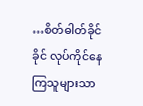…စိတ်ဓါတ်ခိုင်ခိုင် လုပ်ကိုင်နေကြသူများသာ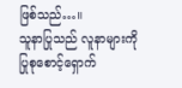ဖြစ်သည်…။
သူနာပြုသည် လူနာများကို ပြုစုစောင့်ရှောက်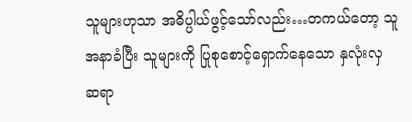သူများဟုသာ အဓိပ္ပါယ်ဖွင့်သော်လည်း…တကယ်တော့ သူအနာခံပြီး သူများကို ပြုစုစောင့်ရှောက်နေသော နှလုံးလှ ဆရာ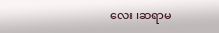လေး ၊ဆရာမ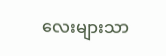လေးများသာ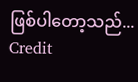ဖြစ်ပါတော့သည်...
Credit